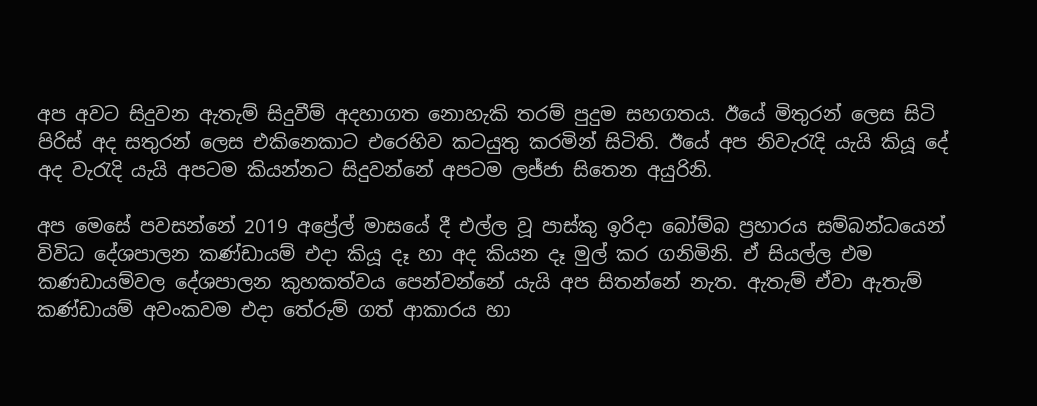අප අවට සිදුවන ඇතැම් සිදුවීම් අදහාගත නොහැකි තරම් පුදුම සහගතය. ඊයේ මිතුරන් ලෙස සිටි පිරිස් අද සතුරන් ලෙස එකිනෙකාට එරෙහිව කටයුතු කරමින් සිටිති. ඊයේ අප නිවැරැදි යැයි කියූ දේ අද වැරැදි යැයි අපටම කියන්නට සිදුවන්නේ අපටම ලජ්ජා සිතෙන අයුරිනි.

අප මෙසේ පවසන්නේ 2019 අප්‍රේල් මාසයේ දී එල්ල වූ පාස්කු ඉරිදා බෝම්බ ප්‍රහාරය සම්බන්ධයෙන් විවිධ දේශපාලන කණ්ඩායම් එදා කියූ දෑ හා අද කියන දෑ මුල් කර ගනිමිනි. ඒ සියල්ල එම කණඩායම්වල දේශපාලන කුහකත්වය පෙන්වන්නේ යැයි අප සිතන්නේ නැත. ඇතැම් ඒවා ඇතැම් කණ්ඩායම් අවංකවම එදා තේරුම් ගත් ආකාරය හා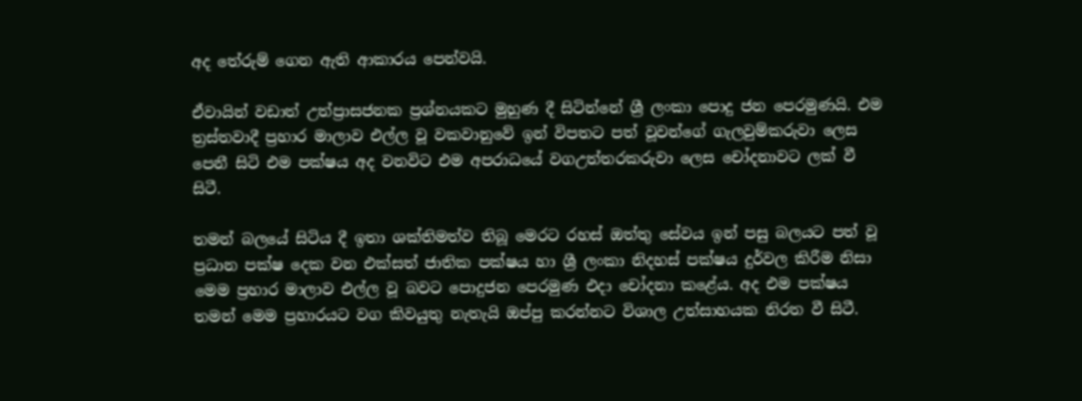අද තේරුම් ගෙන ඇති ආකාරය පෙන්වයි.

ඒවායින් වඩාත් උත්ප්‍රාසජනක ප්‍රශ්නයකට මුහුණ දී සිටින්නේ ශ්‍රී ලංකා පොදු ජන පෙරමුණයි. එම ත්‍රස්තවාදී ප්‍රහාර මාලාව එල්ල වූ වකවානුවේ ඉන් විපතට පත් වූවන්ගේ ගැලවුම්කරුවා ලෙස පෙනී සිටි එම පක්ෂය අද වනවිට එම අපරාධයේ වගඋත්තරකරුවා ලෙස චෝදනාවට ලක් වී සිටී.

තමන් බලයේ සිටිය දී ඉතා ශක්තිමත්ව තිබූ මෙරට රහස් ඔත්තු සේවය ඉන් පසු බලයට පත් වූ ප්‍රධාන පක්ෂ දෙක වන එක්සත් ජාතික පක්ෂය හා ශ්‍රී ලංකා නිදහස් පක්ෂය දුර්වල කිරීම නිසා මෙම ප්‍රහාර මාලාව එල්ල වූ බවට පොදුජන පෙරමුණ එදා චෝදනා කළේය. අද එම පක්ෂය තමන් මෙම ප්‍රහාරයට වග කිවයුතු නැතැයි ඔප්පු කරන්නට විශාල උත්සාහයක නිරත වී සිටී.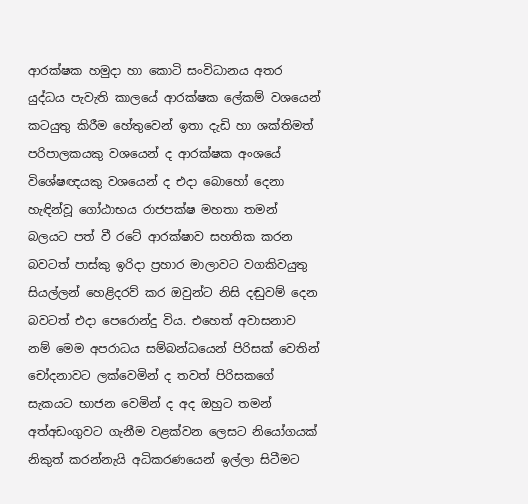ආරක්ෂක හමුදා හා කොටි සංවිධානය අතර යුද්ධය පැවැති කාලයේ ආරක්ෂක ලේකම් වශයෙන් කටයුතු කිරීම හේතුවෙන් ඉතා දැඩි හා ශක්තිමත් පරිපාලකයකු වශයෙන් ද ආරක්ෂක අංශයේ විශේෂඥයකු වශයෙන් ද එදා බොහෝ දෙනා හැඳින්වූ ගෝඨාභය රාජපක්ෂ මහතා තමන් බලයට පත් වී රටේ ආරක්ෂාව සහතික කරන බවටත් පාස්කු ඉරිදා ප්‍රහාර මාලාවට වගකිවයුතු සියල්ලන් හෙළිදරව් කර ඔවුන්ට නිසි දඬුවම් දෙන බවටත් එදා පෙරොන්දු විය. එහෙත් අවාසනාව නම් මෙම අපරාධය සම්බන්ධයෙන් පිරිසක් වෙතින් චෝදනාවට ලක්වෙමින් ද තවත් පිරිසකගේ සැකයට භාජන වෙමින් ද අද ඔහුට තමන් අත්අඩංගුවට ගැනීම වළක්වන ලෙසට නියෝගයක් නිකුත් කරන්නැයි අධිකරණයෙන් ඉල්ලා සිටීමට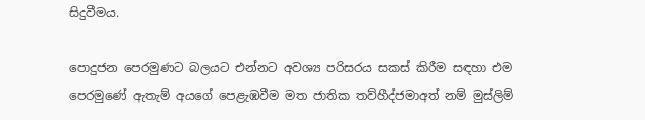සිදුවීමය.

පොදුජන පෙරමුණට බලයට එන්නට අවශ්‍ය පරිසරය සකස් කිරීම සඳහා එම පෙරමුණේ ඇතැම් අයගේ පෙළැඹවීම මත ජාතික තව්හීද්ජමාඅත් නම් මුස්ලිම්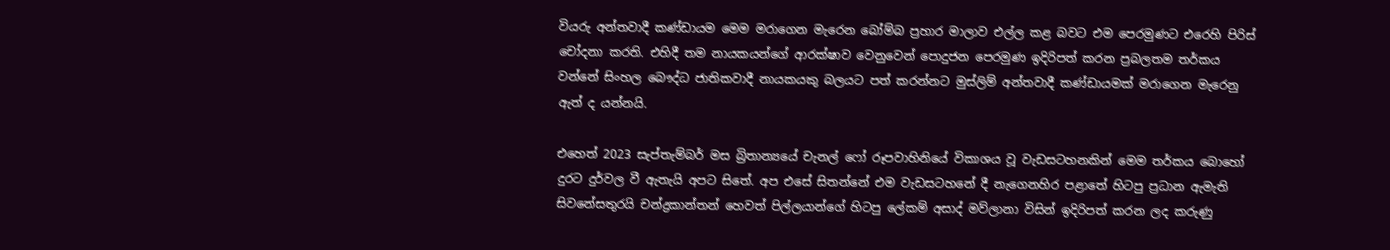වියරු අන්තවාදී කණ්ඩායම මෙම මරාගෙන මැරෙන බෝම්බ ප්‍රහාර මාලාව එල්ල කළ බවට එම පෙරමුණට එරෙහි පිරිස් චෝදනා කරති. එහිදී තම නායකයන්ගේ ආරක්ෂාව වෙනුවෙන් පොදුජන පෙරමුණ ඉදිරිපත් කරන ප්‍රබලතම තර්කය වන්නේ සිංහල බෞද්ධ ජාතිකවාදී නායකයකු බලයට පත් කරන්නට මුස්ලිම් අන්තවාදී කණ්ඩායමක් මරාගෙන මැරෙනු ඇත් ද යන්නයි.

එහෙත් 2023 සැප්තැම්බර් මස බ්‍රිතාන්‍යයේ චැනල් ෆෝ රූපවාහිනියේ විකාශය වූ වැඩසටහනකින් මෙම තර්කය බොහෝ දුරට දුර්වල වී ඇතැයි අපට සිතේ. අප එසේ සිතන්නේ එම වැඩසටහනේ දී නැගෙනහිර පළාතේ හිටපු ප්‍රධාන ඇමැති සිවනේසතුරයි චන්ද්‍රකාන්තන් හෙවත් පිල්ලයාන්ගේ හිටපු ලේකම් අසාද් මව්ලානා විසින් ඉදිරිපත් කරන ලද කරුණු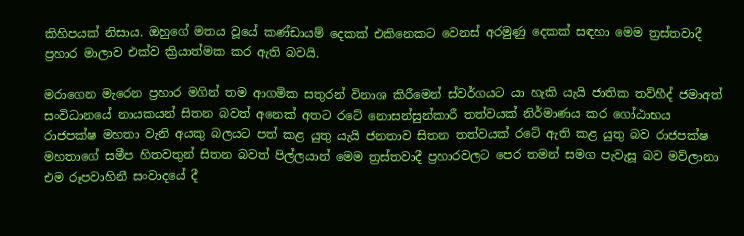කිහිපයක් නිසාය. ඔහුගේ මතය වූයේ කණ්ඩායම් දෙකක් එකිනෙකට වෙනස් අරමුණු දෙකක් සඳහා මෙම ත්‍රස්තවාදී ප්‍රහාර මාලාව එක්ව ක්‍රියාත්මක කර ඇති බවයි.

මරාගෙන මැරෙන ප්‍රහාර මගින් තම ආගමික සතුරන් විනාශ කිරීමෙන් ස්වර්ගයට යා හැකි යැයි ජාතික තව්හීද් ජමාඅත් සංවිධානයේ නායකයන් සිතන බවත් අනෙක් අතට රටේ නොසන්සුන්කාරී තත්වයක් නිර්මාණය කර ගෝඨාභය රාජපක්ෂ මහතා වැනි අයකු බලයට පත් කළ යුතු යැයි ජනතාව සිතන තත්වයක් රටේ ඇති කළ යුතු බව රාජපක්ෂ මහතාගේ සමීප හිතවතුන් සිතන බවත් පිල්ලයාන් මෙම ත්‍රස්තවාදී ප්‍රහාරවලට පෙර තමන් සමග පැවැසූ බව මව්ලානා එම රූපවාහිනී සංවාදයේ දී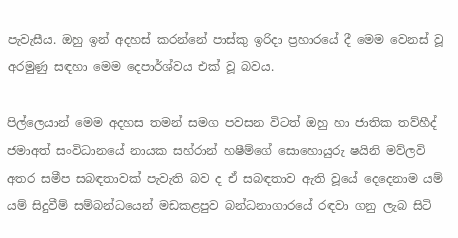පැවැසීය. ඔහු ඉන් අදහස් කරන්නේ පාස්කු ඉරිදා ප්‍රහාරයේ දී මෙම වෙනස් වූ අරමුණු සඳහා මෙම දෙපාර්ශ්වය එක් වූ බවය.

පිල්ලෙයාන් මෙම අදහස තමන් සමග පවසන විටත් ඔහු හා ජාතික තව්හීද් ජමාඅත් සංවිධානයේ නායක සහ්රාන් හෂීම්ගේ සොහොයුරු ෂයිනි මව්ලවි අතර සමීප සබඳතාවක් පැවැති බව ද ඒ සබඳතාව ඇති වූයේ දෙදෙනාම යම් යම් සිදුවීම් සම්බන්ධයෙන් මඩකළපුව බන්ධනාගාරයේ රඳවා ගනු ලැබ සිටි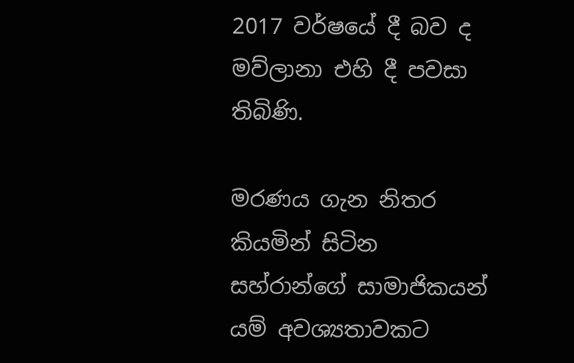2017 වර්ෂයේ දී බව ද මව්ලානා එහි දී පවසා තිබිණි.

මරණය ගැන නිතර කියමින් සිටින සහ්රාන්ගේ සාමාජිකයන් යම් අවශ්‍යතාවකට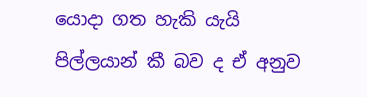යොදා ගත හැකි යැයි පිල්ලයාන් කී බව ද ඒ අනුව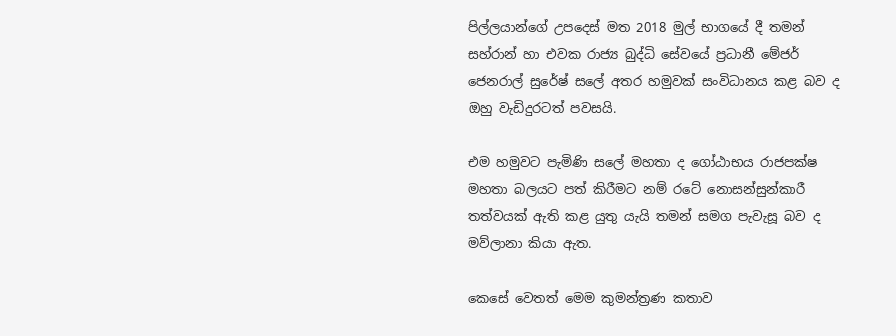පිල්ලයාන්ගේ උපදෙස් මත 2018 මුල් භාගයේ දී තමන් සහ්රාන් හා එවක රාජ්‍ය බුද්ධි සේවයේ ප්‍රධානී මේජර් ජෙනරාල් සුරේෂ් සලේ අතර හමුවක් සංවිධානය කළ බව ද ඔහු වැඩිදුරටත් පවසයි.

එම හමුවට පැමිණි සලේ මහතා ද ගෝඨාභය රාජපක්ෂ මහතා බලයට පත් කිරීමට නම් රටේ නොසන්සුන්කාරී තත්වයක් ඇති කළ යුතු යැයි තමන් සමග පැවැසූ බව ද මව්ලානා කියා ඇත.

කෙසේ වෙතත් මෙම කුමන්ත්‍රණ කතාව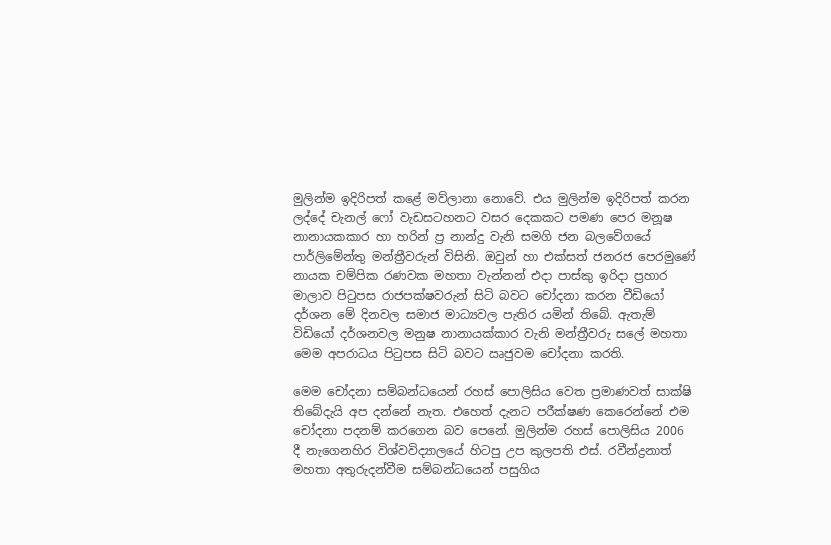මුලින්ම ඉදිරිපත් කළේ මව්ලානා නොවේ. එය මුලින්ම ඉදිරිපත් කරන ලද්දේ චැනල් ෆෝ වැඩසටහනට වසර දෙකකට පමණ පෙර මනූෂ නානායකකාර හා හරින් ප්‍ර නාන්දු වැනි සමගි ජන බලවේගයේ පාර්ලිමේන්තු මන්ත්‍රීවරුන් විසිනි. ඔවුන් හා එක්සත් ජනරජ පෙරමුණේ නායක චම්පික රණවක මහතා වැන්නන් එදා පාස්කු ඉරිදා ප්‍රහාර මාලාව පිටුපස රාජපක්ෂවරුන් සිටි බවට චෝදනා කරන වීඩියෝ දර්ශන මේ දිනවල සමාජ මාධ්‍යවල පැතිර යමින් තිබේ. ඇතැම් විඩියෝ දර්ශනවල මනුෂ නානායක්කාර වැනි මන්ත්‍රීවරු සලේ මහතා මෙම අපරාධය පිටුපස සිටි බවට ඍජුවම චෝදනා කරති.

මෙම චෝදනා සම්බන්ධයෙන් රහස් පොලිසිය වෙත ප්‍රමාණවත් සාක්ෂි තිබේදැයි අප දන්නේ නැත. එහෙත් දැනට පරීක්ෂණ කෙරෙන්නේ එම චෝදනා පදනම් කරගෙන බව පෙනේ. මුලින්ම රහස් පොලිසිය 2006 දී නැගෙනහිර විශ්වවිද්‍යාලයේ හිටපු උප කුලපති එස්. රවීන්ද්‍රනාත් මහතා අතුරුදන්වීම සම්බන්ධයෙන් පසුගිය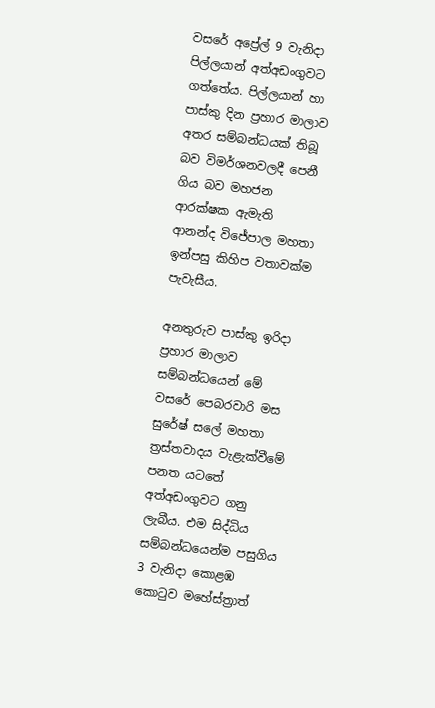වසරේ අප්‍රේල් 9 වැනිදා පිල්ලයාන් අත්අඩංගුවට ගත්තේය. පිල්ලයාන් හා පාස්කු දින ප්‍රහාර මාලාව අතර සම්බන්ධයක් තිබූ බව විමර්ශනවලදී පෙනී ගිය බව මහජන ආරක්ෂක ඇමැති ආනන්ද විජේපාල මහතා ඉන්පසු කිහිප වතාවක්ම පැවැසීය.

අනතුරුව පාස්කු ඉරිදා ප්‍රහාර මාලාව සම්බන්ධයෙන් මේ වසරේ පෙබරවාරි මස සුරේෂ් සලේ මහතා ත්‍රස්තවාදය වැළැක්වීමේ පනත යටතේ අත්අඩංගුවට ගනු ලැබීය. එම සිද්ධිය සම්බන්ධයෙන්ම පසුගිය 3 වැනිදා කොළඹ කොටුව මහේස්ත්‍රාත්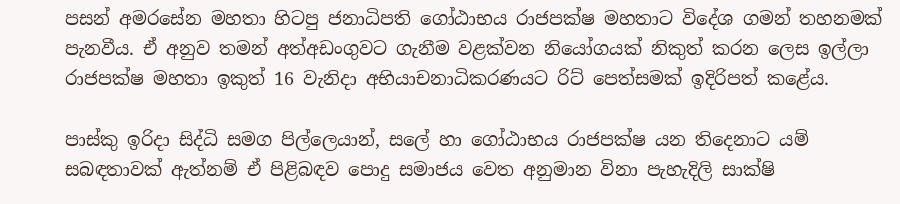පසන් අමරසේන මහතා හිටපු ජනාධිපති ගෝඨාභය රාජපක්ෂ මහතාට විදේශ ගමන් තහනමක් පැනවීය. ඒ අනුව තමන් අත්අඩංගුවට ගැනීම වළක්වන නියෝගයක් නිකුත් කරන ලෙස ඉල්ලා රාජපක්ෂ මහතා ඉකුත් 16 වැනිදා අභියාචනාධිකරණයට රිට් පෙත්සමක් ඉදිරිපත් කළේය.

පාස්කු ඉරිදා සිද්ධි සමග පිල්ලෙයාන්, සලේ හා ගෝඨාභය රාජපක්ෂ යන තිදෙනාට යම් සබඳතාවක් ඇත්නම් ඒ පිළිබඳව පොදු සමාජය වෙත අනුමාන විනා පැහැදිලි සාක්ෂි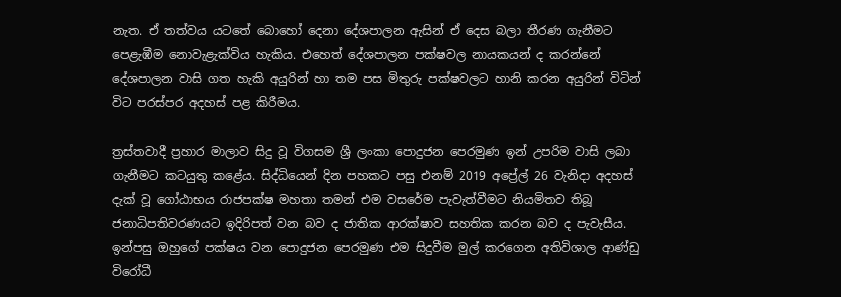නැත. ඒ තත්වය යටතේ බොහෝ දෙනා දේශපාලන ඇසින් ඒ දෙස බලා තීරණ ගැනීමට පෙළැඹීම නොවැළැක්විය හැකිය. එහෙත් දේශපාලන පක්ෂවල නායකයන් ද කරන්නේ දේශපාලන වාසි ගත හැකි අයුරින් හා තම පස මිතුරු පක්ෂවලට හානි කරන අයුරින් විටින් විට පරස්පර අදහස් පළ කිරීමය.

ත්‍රස්තවාදී ප්‍රහාර මාලාව සිදු වූ විගසම ශ්‍රී ලංකා පොදුජන පෙරමුණ ඉන් උපරිම වාසි ලබා ගැනීමට කටයුතු කළේය. සිද්ධියෙන් දින පහකට පසු එනම් 2019 අප්‍රේල් 26 වැනිදා අදහස් දැක් වූ ගෝඨාභය රාජපක්ෂ මහතා තමන් එම වසරේම පැවැත්වීමට නියමිතව තිබූ ජනාධිපතිවරණයට ඉදිරිපත් වන බව ද ජාතික ආරක්ෂාව සහතික කරන බව ද පැවැසීය. ඉන්පසු ඔහුගේ පක්ෂය වන පොදුජන පෙරමුණ එම සිදුවීම මුල් කරගෙන අතිවිශාල ආණ්ඩු විරෝධී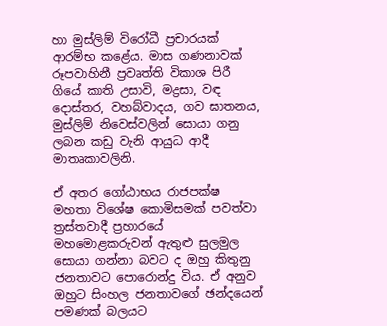හා මුස්ලිම් විරෝධී ප්‍රචාරයක් ආරම්භ කළේය. මාස ගණනාවක් රූපවාහිනී ප්‍රවෘත්ති විකාශ පිරී ගියේ කාති උසාවි, මද්‍රසා, වඳ දොස්තර, වහබ්වාදය, ගව ඝාතනය, මුස්ලිම් නිවෙස්වලින් සොයා ගනු ලබන කඩු වැනි ආයුධ ආදී මාතෘකාවලිනි.

ඒ අතර ගෝඨාභය රාජපක්ෂ මහතා විශේෂ කොමිසමක් පවත්වා ත්‍රස්තවාදී ප්‍රහාරයේ මහමොළකරුවන් ඇතුළු සුලමුල සොයා ගන්නා බවට ද ඔහු කිතුනු ජනතාවට පොරොන්දු විය. ඒ අනුව ඔහුට සිංහල ජනතාවගේ ඡන්දයෙන් පමණක් බලයට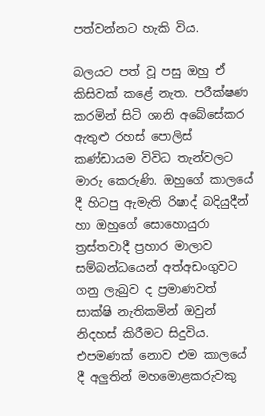පත්වන්නට හැකි විය.

බලයට පත් වූ පසු ඔහු ඒ කිසිවක් කළේ නැත. පරීක්ෂණ කරමින් සිටි ශානි අබේසේකර ඇතුළු රහස් පොලිස් කණ්ඩායම විවිධ තැන්වලට මාරු කෙරුණි. ඔහුගේ කාලයේ දී හිටපු ඇමැති රිෂාද් බදියුදීන් හා ඔහුගේ සොහොයුරා ත්‍රස්තවාදී ප්‍රහාර මාලාව සම්බන්ධයෙන් අත්අඩංගුවට ගනු ලැබුව ද ප්‍රමාණවත් සාක්ෂි නැතිකමින් ඔවුන් නිදහස් කිරීමට සිදුවිය. එපමණක් නොව එම කාලයේ දී අලු‍තින් මහමොළකරුවකු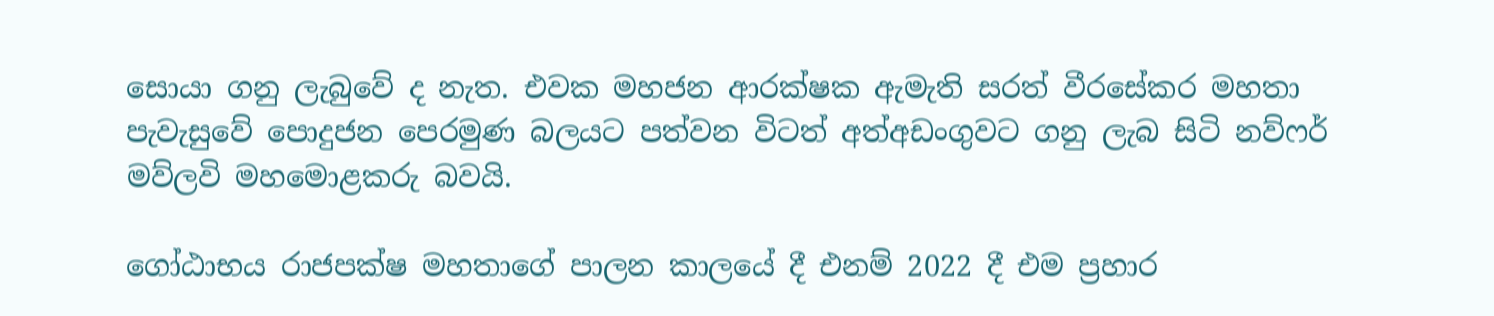සොයා ගනු ලැබුවේ ද නැත. එවක මහජන ආරක්ෂක ඇමැති සරත් වීරසේකර මහතා පැවැසුවේ පොදුජන පෙරමුණ බලයට පත්වන විටත් අත්අඩංගුවට ගනු ලැබ සිටි නව්ෆර් මව්ලවි මහමොළකරු බවයි.

ගෝඨාභය රාජපක්ෂ මහතාගේ පාලන කාලයේ දී එනම් 2022 දී එම ප්‍රහාර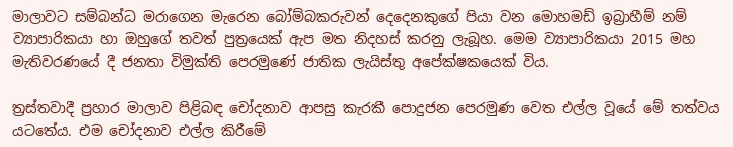මාලාවට සම්බන්ධ මරාගෙන මැරෙන බෝම්බකරුවන් දෙදෙනකුගේ පියා වන මොහමඩ් ඉබ්‍රාහීම් නම් ව්‍යාපාරිකයා හා ඔහුගේ තවත් පුත්‍රයෙක් ඇප මත නිදහස් කරනු ලැබූහ. මෙම ව්‍යාපාරිකයා 2015 මහ මැතිවරණයේ දී ජනතා විමුක්ති පෙරමුණේ ජාතික ලැයිස්තු අපේක්ෂකයෙක් විය.

ත්‍රස්තවාදී ප්‍රහාර මාලාව පිළිබඳ චෝදනාව ආපසු කැරකී පොදුජන පෙරමුණ වෙත එල්ල වූයේ මේ තත්වය යටතේය. එම චෝදනාව එල්ල කිරීමේ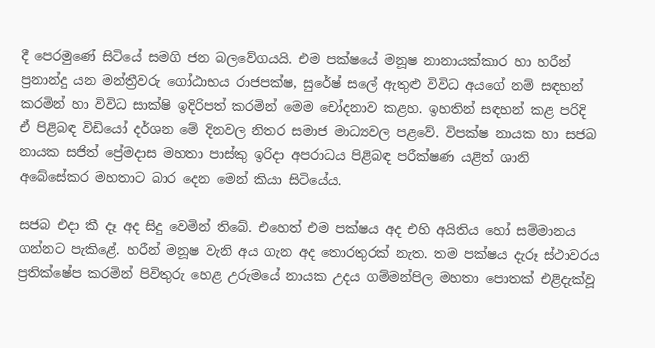දී පෙරමුණේ සිටියේ සමගි ජන බලවේගයයි. එම පක්ෂයේ මනූෂ නානායක්කාර හා හරීන් ප්‍රනාන්දු යන මන්ත්‍රීවරු ගෝඨාභය රාජපක්ෂ, සුරේෂ් සලේ ඇතුළු විවිධ අයගේ නම් සඳහන් කරමින් හා විවිධ සාක්ෂි ඉදිරිපත් කරමින් මෙම චෝදනාව කළහ. ඉහතින් සඳහන් කළ පරිදි ඒ පිළිබඳ විඩියෝ දර්ශන මේ දිනවල නිතර සමාජ මාධ්‍යවල පළවේ. විපක්ෂ නායක හා සජබ නායක සජිත් ප්‍රේමදාස මහතා පාස්කු ඉරිදා අපරාධය පිළිබඳ පරීක්ෂණ යළිත් ශානි අබේසේකර මහතාට බාර දෙන මෙන් කියා සිටියේය.

සජබ එදා කී දෑ අද සිදු වෙමින් තිබේ. එහෙත් එම පක්ෂය අද එහි අයිතිය හෝ සම්මානය ගන්නට පැකිළේ. හරීන් මනූෂ වැනි අය ගැන අද තොරතුරක් නැත. තම පක්ෂය දැරූ ස්ථාවරය ප්‍රතික්ෂේප කරමින් පිවිතුරු හෙළ උරුමයේ නායක උදය ගම්මන්පිල මහතා පොතක් එළිදැක්වූ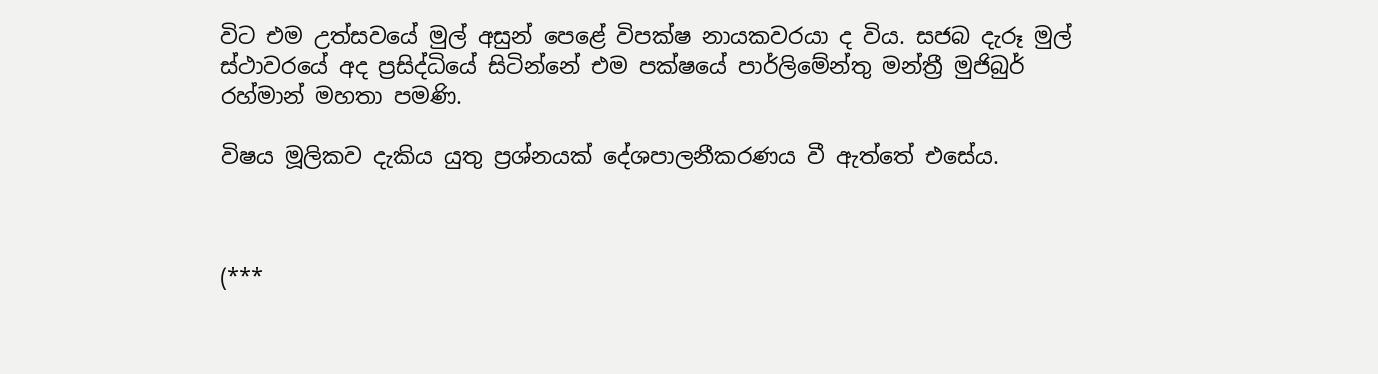විට එම උත්සවයේ මුල් අසුන් පෙළේ විපක්ෂ නායකවරයා ද විය. සජබ දැරූ මුල් ස්ථාවරයේ අද ප්‍රසිද්ධියේ සිටින්නේ එම පක්ෂයේ පාර්ලිමේන්තු මන්ත්‍රී මුජිබුර් රහ්මාන් මහතා පමණි.

විෂය මූලිකව දැකිය යුතු ප්‍රශ්නයක් දේශපාලනීකරණය වී ඇත්තේ එසේය.



(***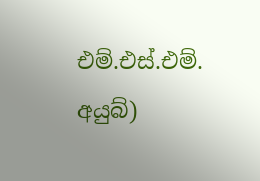එම්.එස්.එම්. අයුබ්)